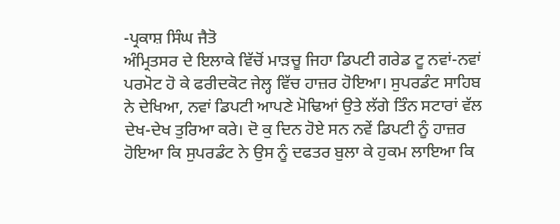-ਪ੍ਰਕਾਸ਼ ਸਿੰਘ ਜੈਤੋ
ਅੰਮ੍ਰਿਤਸਰ ਦੇ ਇਲਾਕੇ ਵਿੱਚੋਂ ਮਾੜਚੂ ਜਿਹਾ ਡਿਪਟੀ ਗਰੇਡ ਟੂ ਨਵਾਂ-ਨਵਾਂ ਪਰਮੋਟ ਹੋ ਕੇ ਫਰੀਦਕੋਟ ਜੇਲ੍ਹ ਵਿੱਚ ਹਾਜ਼ਰ ਹੋਇਆ। ਸੁਪਰਡੰਟ ਸਾਹਿਬ ਨੇ ਦੇਖਿਆ, ਨਵਾਂ ਡਿਪਟੀ ਆਪਣੇ ਮੋਢਿਆਂ ਉਤੇ ਲੱਗੇ ਤਿੰਨ ਸਟਾਰਾਂ ਵੱਲ ਦੇਖ-ਦੇਖ ਤੁਰਿਆ ਕਰੇ। ਦੋ ਕੁ ਦਿਨ ਹੋਏ ਸਨ ਨਵੇਂ ਡਿਪਟੀ ਨੂੰ ਹਾਜ਼ਰ ਹੋਇਆ ਕਿ ਸੁਪਰਡੰਟ ਨੇ ਉਸ ਨੂੰ ਦਫਤਰ ਬੁਲਾ ਕੇ ਹੁਕਮ ਲਾਇਆ ਕਿ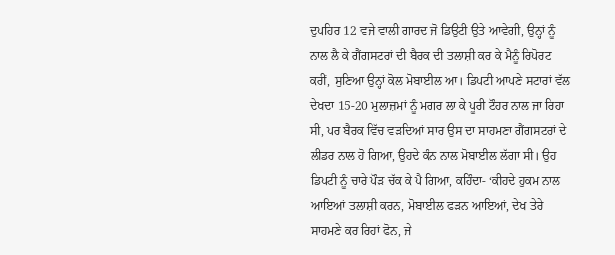ਦੁਪਹਿਰ 12 ਵਜੇ ਵਾਲੀ ਗਾਰਦ ਜੋ ਡਿਉਟੀ ਉਤੇ ਆਵੇਗੀ, ਉਨ੍ਹਾਂ ਨੂੰ ਨਾਲ ਲੈ ਕੇ ਗੈਂਗਸਟਰਾਂ ਦੀ ਬੈਰਕ ਦੀ ਤਲਾਸ਼ੀ ਕਰ ਕੇ ਮੈਨੂੰ ਰਿਪੋਰਟ ਕਰੀਂ, ਸੁਣਿਆ ਉਨ੍ਹਾਂ ਕੋਲ ਮੋਬਾਈਲ ਆ। ਡਿਪਟੀ ਆਪਣੇ ਸਟਾਰਾਂ ਵੱਲ ਦੇਖਦਾ 15-20 ਮੁਲਾਜ਼ਮਾਂ ਨੂੰ ਮਗਰ ਲਾ ਕੇ ਪੂਰੀ ਟੌਹਰ ਨਾਲ ਜਾ ਰਿਹਾ ਸੀ, ਪਰ ਬੈਰਕ ਵਿੱਚ ਵੜਦਿਆਂ ਸਾਰ ਉਸ ਦਾ ਸਾਹਮਣਾ ਗੈਂਗਸਟਰਾਂ ਦੇ ਲੀਡਰ ਨਾਲ ਹੋ ਗਿਆ, ਉਹਦੇ ਕੰਨ ਨਾਲ ਮੋਬਾਈਲ ਲੱਗਾ ਸੀ। ਉਹ ਡਿਪਟੀ ਨੂੰ ਚਾਰੇ ਪੌੜ ਚੱਕ ਕੇ ਪੈ ਗਿਆ, ਕਹਿੰਦਾ- ‘ਕੀਹਦੇ ਹੁਕਮ ਨਾਲ ਆਇਆਂ ਤਲਾਸ਼ੀ ਕਰਨ, ਮੋਬਾਈਲ ਫੜਨ ਆਇਆਂ, ਦੇਖ ਤੇਰੇ ਸਾਹਮਣੇ ਕਰ ਰਿਹਾਂ ਫੋਨ, ਜੇ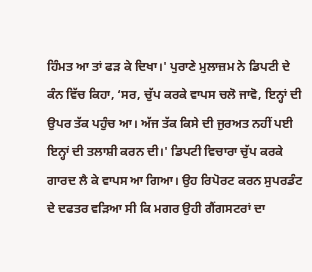ਹਿੰਮਤ ਆ ਤਾਂ ਫੜ ਕੇ ਦਿਖਾ।' ਪੁਰਾਣੇ ਮੁਲਾਜ਼ਮ ਨੇ ਡਿਪਟੀ ਦੇ ਕੰਨ ਵਿੱਚ ਕਿਹਾ, ‘ਸਰ, ਚੁੱਪ ਕਰਕੇ ਵਾਪਸ ਚਲੋ ਜਾਵੋ, ਇਨ੍ਹਾਂ ਦੀ ਉਪਰ ਤੱਕ ਪਹੁੰਚ ਆ। ਅੱਜ ਤੱਕ ਕਿਸੇ ਦੀ ਜੁਰਅਤ ਨਹੀਂ ਪਈ ਇਨ੍ਹਾਂ ਦੀ ਤਲਾਸ਼ੀ ਕਰਨ ਦੀ।' ਡਿਪਟੀ ਵਿਚਾਰਾ ਚੁੱਪ ਕਰਕੇ ਗਾਰਦ ਲੈ ਕੇ ਵਾਪਸ ਆ ਗਿਆ। ਉਹ ਰਿਪੋਰਟ ਕਰਨ ਸੁਪਰਡੰਟ ਦੇ ਦਫਤਰ ਵੜਿਆ ਸੀ ਕਿ ਮਗਰ ਉਹੀ ਗੈਂਗਸਟਰਾਂ ਦਾ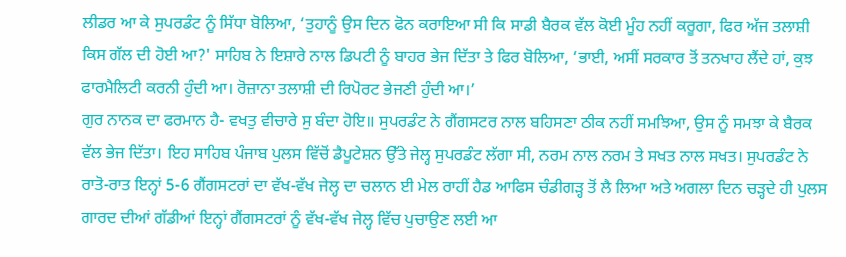ਲੀਡਰ ਆ ਕੇ ਸੁਪਰਡੰਟ ਨੂੰ ਸਿੱਧਾ ਬੋਲਿਆ, ‘ਤੁਹਾਨੂੰ ਉਸ ਦਿਨ ਫੋਨ ਕਰਾਇਆ ਸੀ ਕਿ ਸਾਡੀ ਬੈਰਕ ਵੱਲ ਕੋਈ ਮੂੰਹ ਨਹੀਂ ਕਰੂਗਾ, ਫਿਰ ਅੱਜ ਤਲਾਸ਼ੀ ਕਿਸ ਗੱਲ ਦੀ ਹੋਈ ਆ?' ਸਾਹਿਬ ਨੇ ਇਸ਼ਾਰੇ ਨਾਲ ਡਿਪਟੀ ਨੂੰ ਬਾਹਰ ਭੇਜ ਦਿੱਤਾ ਤੇ ਫਿਰ ਬੋਲਿਆ, ‘ਭਾਈ, ਅਸੀਂ ਸਰਕਾਰ ਤੋਂ ਤਨਖਾਹ ਲੈਂਦੇ ਹਾਂ, ਕੁਝ ਫਾਰਮੈਲਿਟੀ ਕਰਨੀ ਹੁੰਦੀ ਆ। ਰੋਜ਼ਾਨਾ ਤਲਾਸ਼ੀ ਦੀ ਰਿਪੋਰਟ ਭੇਜਣੀ ਹੁੰਦੀ ਆ।’
ਗੁਰ ਨਾਨਕ ਦਾ ਫਰਮਾਨ ਹੈ- ਵਖਤੁ ਵੀਚਾਰੇ ਸੁ ਬੰਦਾ ਹੋਇ॥ ਸੁਪਰਡੰਟ ਨੇ ਗੈਂਗਸਟਰ ਨਾਲ ਬਹਿਸਣਾ ਠੀਕ ਨਹੀਂ ਸਮਝਿਆ, ਉਸ ਨੂੰ ਸਮਝਾ ਕੇ ਬੈਰਕ ਵੱਲ ਭੇਜ ਦਿੱਤਾ। ਇਹ ਸਾਹਿਬ ਪੰਜਾਬ ਪੁਲਸ ਵਿੱਚੋਂ ਡੈਪੂਟੇਸ਼ਨ ਉੱਤੇ ਜੇਲ੍ਹ ਸੁਪਰਡੰਟ ਲੱਗਾ ਸੀ, ਨਰਮ ਨਾਲ ਨਰਮ ਤੇ ਸਖਤ ਨਾਲ ਸਖਤ। ਸੁਪਰਡੰਟ ਨੇ ਰਾਤੋ-ਰਾਤ ਇਨ੍ਹਾਂ 5-6 ਗੈਂਗਸਟਰਾਂ ਦਾ ਵੱਖ-ਵੱਖ ਜੇਲ੍ਹ ਦਾ ਚਲਾਨ ਈ ਮੇਲ ਰਾਹੀਂ ਹੈਡ ਆਫਿਸ ਚੰਡੀਗੜ੍ਹ ਤੋਂ ਲੈ ਲਿਆ ਅਤੇ ਅਗਲਾ ਦਿਨ ਚੜ੍ਹਦੇ ਹੀ ਪੁਲਸ ਗਾਰਦ ਦੀਆਂ ਗੱਡੀਆਂ ਇਨ੍ਹਾਂ ਗੈਂਗਸਟਰਾਂ ਨੂੰ ਵੱਖ-ਵੱਖ ਜੇਲ੍ਹ ਵਿੱਚ ਪੁਚਾਉਣ ਲਈ ਆ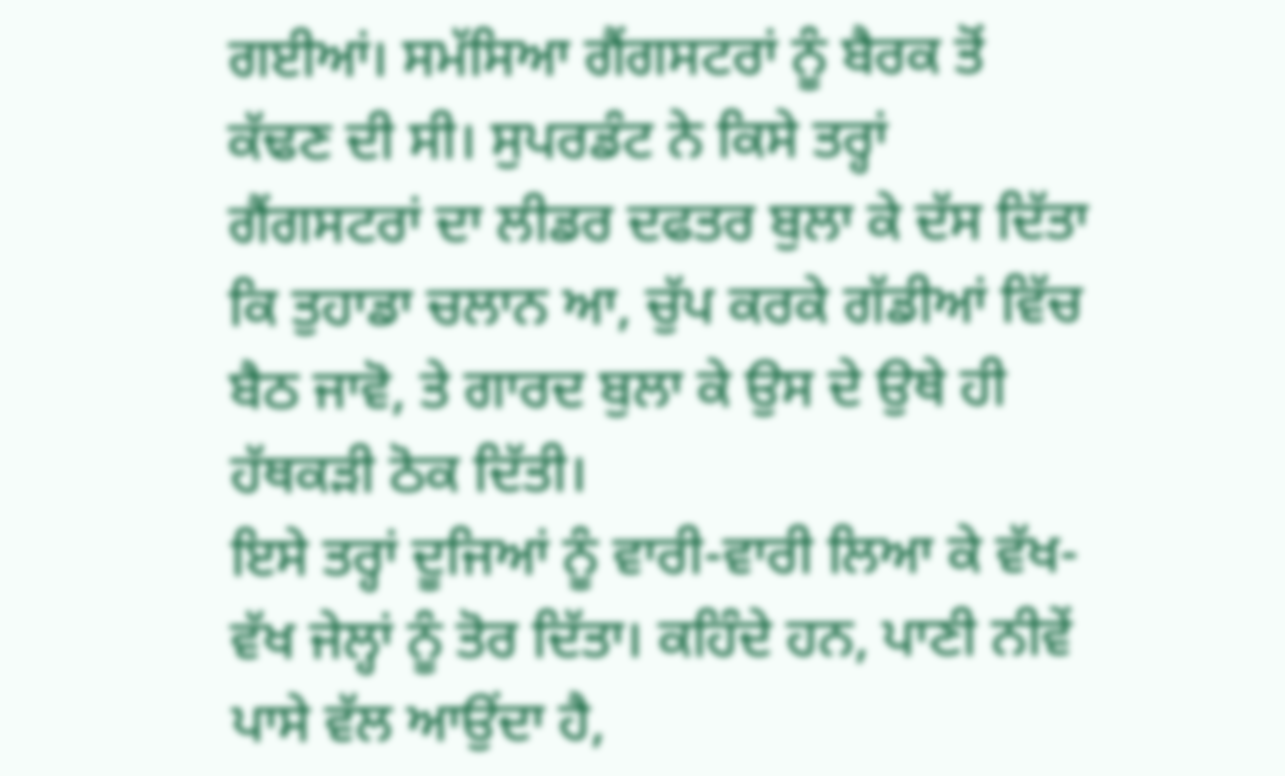ਗਈਆਂ। ਸਮੱਸਿਆ ਗੈਂਗਸਟਰਾਂ ਨੂੰ ਬੈਰਕ ਤੋਂ ਕੱਢਣ ਦੀ ਸੀ। ਸੁਪਰਡੰਟ ਨੇ ਕਿਸੇ ਤਰ੍ਹਾਂ ਗੈਂਗਸਟਰਾਂ ਦਾ ਲੀਡਰ ਦਫਤਰ ਬੁਲਾ ਕੇ ਦੱਸ ਦਿੱਤਾ ਕਿ ਤੁਹਾਡਾ ਚਲਾਨ ਆ, ਚੁੱਪ ਕਰਕੇ ਗੱਡੀਆਂ ਵਿੱਚ ਬੈਠ ਜਾਵੋ, ਤੇ ਗਾਰਦ ਬੁਲਾ ਕੇ ਉਸ ਦੇ ਉਥੇ ਹੀ ਹੱਥਕੜੀ ਠੋਕ ਦਿੱਤੀ।
ਇਸੇ ਤਰ੍ਹਾਂ ਦੂਜਿਆਂ ਨੂੰ ਵਾਰੀ-ਵਾਰੀ ਲਿਆ ਕੇ ਵੱਖ-ਵੱਖ ਜੇਲ੍ਹਾਂ ਨੂੰ ਤੋਰ ਦਿੱਤਾ। ਕਹਿੰਦੇ ਹਨ, ਪਾਣੀ ਨੀਵੇਂ ਪਾਸੇ ਵੱਲ ਆਉਂਦਾ ਹੈ,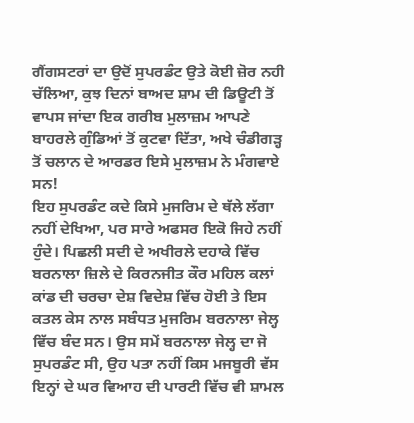ਗੈਂਗਸਟਰਾਂ ਦਾ ਉਦੋਂ ਸੁਪਰਡੰਟ ਉਤੇ ਕੋਈ ਜ਼ੋਰ ਨਹੀ ਚੱਲਿਆ, ਕੁਝ ਦਿਨਾਂ ਬਾਅਦ ਸ਼ਾਮ ਦੀ ਡਿਊਟੀ ਤੋਂ ਵਾਪਸ ਜਾਂਦਾ ਇਕ ਗਰੀਬ ਮੁਲਾਜ਼ਮ ਆਪਣੇ ਬਾਹਰਲੇ ਗੁੰਡਿਆਂ ਤੋਂ ਕੁਟਵਾ ਦਿੱਤਾ, ਅਖੇ ਚੰਡੀਗੜ੍ਹ ਤੋਂ ਚਲਾਨ ਦੇ ਆਰਡਰ ਇਸੇ ਮੁਲਾਜ਼ਮ ਨੇ ਮੰਗਵਾਏ ਸਨ!
ਇਹ ਸੁਪਰਡੰਟ ਕਦੇ ਕਿਸੇ ਮੁਜਰਿਮ ਦੇ ਥੱਲੇ ਲੱਗਾ ਨਹੀਂ ਦੇਖਿਆ, ਪਰ ਸਾਰੇ ਅਫਸਰ ਇਕੋ ਜਿਹੇ ਨਹੀਂ ਹੁੰਦੇ। ਪਿਛਲੀ ਸਦੀ ਦੇ ਅਖੀਰਲੇ ਦਹਾਕੇ ਵਿੱਚ ਬਰਨਾਲਾ ਜ਼ਿਲੇ ਦੇ ਕਿਰਨਜੀਤ ਕੌਰ ਮਹਿਲ ਕਲਾਂ ਕਾਂਡ ਦੀ ਚਰਚਾ ਦੇਸ਼ ਵਿਦੇਸ਼ ਵਿੱਚ ਹੋਈ ਤੇ ਇਸ ਕਤਲ ਕੇਸ ਨਾਲ ਸਬੰਧਤ ਮੁਜਰਿਮ ਬਰਨਾਲਾ ਜੇਲ੍ਹ ਵਿੱਚ ਬੰਦ ਸਨ। ਉਸ ਸਮੇਂ ਬਰਨਾਲਾ ਜੇਲ੍ਹ ਦਾ ਜੋ ਸੁਪਰਡੰਟ ਸੀ, ਉਹ ਪਤਾ ਨਹੀਂ ਕਿਸ ਮਜਬੂਰੀ ਵੱਸ ਇਨ੍ਹਾਂ ਦੇ ਘਰ ਵਿਆਹ ਦੀ ਪਾਰਟੀ ਵਿੱਚ ਵੀ ਸ਼ਾਮਲ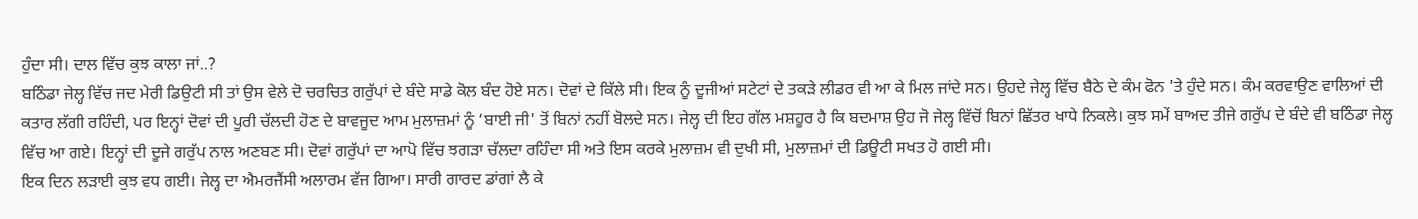ਹੁੰਦਾ ਸੀ। ਦਾਲ ਵਿੱਚ ਕੁਝ ਕਾਲਾ ਜਾਂ..?
ਬਠਿੰਡਾ ਜੇਲ੍ਹ ਵਿੱਚ ਜਦ ਮੇਰੀ ਡਿਉਟੀ ਸੀ ਤਾਂ ਉਸ ਵੇਲੇ ਦੋ ਚਰਚਿਤ ਗਰੁੱਪਾਂ ਦੇ ਬੰਦੇ ਸਾਡੇ ਕੋਲ ਬੰਦ ਹੋਏ ਸਨ। ਦੋਵਾਂ ਦੇ ਕਿੱਲੇ ਸੀ। ਇਕ ਨੂੰ ਦੂਜੀਆਂ ਸਟੇਟਾਂ ਦੇ ਤਕੜੇ ਲੀਡਰ ਵੀ ਆ ਕੇ ਮਿਲ ਜਾਂਦੇ ਸਨ। ਉਹਦੇ ਜੇਲ੍ਹ ਵਿੱਚ ਬੈਠੇ ਦੇ ਕੰਮ ਫੋਨ 'ਤੇ ਹੁੰਦੇ ਸਨ। ਕੰਮ ਕਰਵਾਉਣ ਵਾਲਿਆਂ ਦੀ ਕਤਾਰ ਲੱਗੀ ਰਹਿੰਦੀ, ਪਰ ਇਨ੍ਹਾਂ ਦੋਵਾਂ ਦੀ ਪੂਰੀ ਚੱਲਦੀ ਹੋਣ ਦੇ ਬਾਵਜੂਦ ਆਮ ਮੁਲਾਜ਼ਮਾਂ ਨੂੰ ‘ਬਾਈ ਜੀ' ਤੋਂ ਬਿਨਾਂ ਨਹੀਂ ਬੋਲਦੇ ਸਨ। ਜੇਲ੍ਹ ਦੀ ਇਹ ਗੱਲ ਮਸ਼ਹੂਰ ਹੈ ਕਿ ਬਦਮਾਸ਼ ਉਹ ਜੋ ਜੇਲ੍ਹ ਵਿੱਚੋਂ ਬਿਨਾਂ ਛਿੱਤਰ ਖਾਧੇ ਨਿਕਲੇ। ਕੁਝ ਸਮੇਂ ਬਾਅਦ ਤੀਜੇ ਗਰੁੱਪ ਦੇ ਬੰਦੇ ਵੀ ਬਠਿੰਡਾ ਜੇਲ੍ਹ ਵਿੱਚ ਆ ਗਏ। ਇਨ੍ਹਾਂ ਦੀ ਦੂਜੇ ਗਰੁੱਪ ਨਾਲ ਅਣਬਣ ਸੀ। ਦੋਵਾਂ ਗਰੁੱਪਾਂ ਦਾ ਆਪੋ ਵਿੱਚ ਝਗੜਾ ਚੱਲਦਾ ਰਹਿੰਦਾ ਸੀ ਅਤੇ ਇਸ ਕਰਕੇ ਮੁਲਾਜ਼ਮ ਵੀ ਦੁਖੀ ਸੀ, ਮੁਲਾਜ਼ਮਾਂ ਦੀ ਡਿਊਟੀ ਸਖਤ ਹੋ ਗਈ ਸੀ।
ਇਕ ਦਿਨ ਲੜਾਈ ਕੁਝ ਵਧ ਗਈ। ਜੇਲ੍ਹ ਦਾ ਐਮਰਜੈਂਸੀ ਅਲਾਰਮ ਵੱਜ ਗਿਆ। ਸਾਰੀ ਗਾਰਦ ਡਾਂਗਾਂ ਲੈ ਕੇ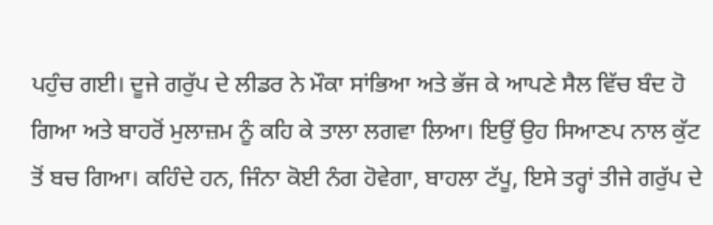ਪਹੁੰਚ ਗਈ। ਦੂਜੇ ਗਰੁੱਪ ਦੇ ਲੀਡਰ ਨੇ ਮੌਕਾ ਸਾਂਭਿਆ ਅਤੇ ਭੱਜ ਕੇ ਆਪਣੇ ਸੈਲ ਵਿੱਚ ਬੰਦ ਹੋ ਗਿਆ ਅਤੇ ਬਾਹਰੋਂ ਮੁਲਾਜ਼ਮ ਨੂੰ ਕਹਿ ਕੇ ਤਾਲਾ ਲਗਵਾ ਲਿਆ। ਇਉਂ ਉਹ ਸਿਆਣਪ ਨਾਲ ਕੁੱਟ ਤੋਂ ਬਚ ਗਿਆ। ਕਹਿੰਦੇ ਹਨ, ਜਿੰਨਾ ਕੋਈ ਨੰਗ ਹੋਵੇਗਾ, ਬਾਹਲਾ ਟੱਪੂ, ਇਸੇ ਤਰ੍ਹਾਂ ਤੀਜੇ ਗਰੁੱਪ ਦੇ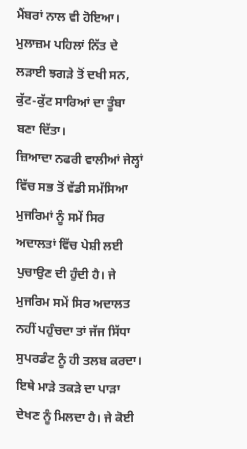ਮੈਂਬਰਾਂ ਨਾਲ ਵੀ ਹੋਇਆ। ਮੁਲਾਜ਼ਮ ਪਹਿਲਾਂ ਨਿੱਤ ਦੇ ਲੜਾਈ ਝਗੜੇ ਤੋਂ ਦਖੀ ਸਨ, ਕੁੱਟ-ਕੁੱਟ ਸਾਰਿਆਂ ਦਾ ਤੂੰਬਾ ਬਣਾ ਦਿੱਤਾ।
ਜ਼ਿਆਦਾ ਨਫਰੀ ਵਾਲੀਆਂ ਜੇਲ੍ਹਾਂ ਵਿੱਚ ਸਭ ਤੋਂ ਵੱਡੀ ਸਮੱਸਿਆ ਮੁਜਰਿਮਾਂ ਨੂੰ ਸਮੇਂ ਸਿਰ ਅਦਾਲਤਾਂ ਵਿੱਚ ਪੇਸ਼ੀ ਲਈ ਪੁਚਾਉਣ ਦੀ ਹੁੰਦੀ ਹੈ। ਜੇ ਮੁਜਰਿਮ ਸਮੇਂ ਸਿਰ ਅਦਾਲਤ ਨਹੀਂ ਪਹੁੰਚਦਾ ਤਾਂ ਜੱਜ ਸਿੱਧਾ ਸੁਪਰਡੰਟ ਨੂੰ ਹੀ ਤਲਬ ਕਰਦਾ। ਇਥੇ ਮਾੜੇ ਤਕੜੇ ਦਾ ਪਾੜਾ ਦੇਖਣ ਨੂੰ ਮਿਲਦਾ ਹੈ। ਜੇ ਕੋਈ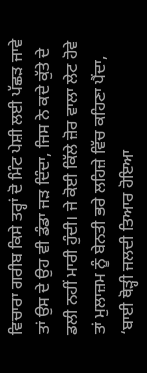ਵਿਚਾਰਾ ਗਰੀਬ ਕਿਸੇ ਤਰ੍ਹਾਂ ਦੋ ਮਿੰਟ ਪੇਸ਼ੀ ਲਈ ਪੱਛੜ ਜਾਵੇ ਤਾਂ ਉਸ ਦੇ ਉਹ ਵੀ ਡੰਡਾ ਜੜ ਦਿੰਦਾ, ਜਿਸ ਨੇ ਕਦੇ ਕੁੱਤੇ ਦੇ ਡਲੀ ਨਹੀਂ ਮਾਰੀ ਹੁੰਦੀ। ਜੇ ਕੋਈ ਕਿੱਲੇ ਜ਼ੋਰ ਵਾਲਾ ਲੇਟ ਹੋਵੇ ਤਾਂ ਮੁਲਾਜ਼ਮ ਨੂੰ ਬੇਨਤੀ ਭਰੇ ਲਹਿਜ਼ੇ ਵਿੱਚ ਕਹਿਣਾ ਪੈਂਦਾ, ‘ਬਾਈ ਥੋੜ੍ਹੀ ਜਲਦੀ ਤਿਆਰ ਹੋਇਆ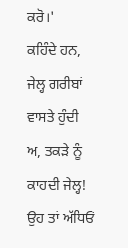ਕਰੋ।'
ਕਹਿੰਦੇ ਹਨ, ਜੇਲ੍ਹ ਗਰੀਬਾਂ ਵਾਸਤੇ ਹੁੰਦੀ ਅ, ਤਕੜੇ ਨੂੰ ਕਾਹਦੀ ਜੇਲ੍ਹ! ਉਹ ਤਾਂ ਅੱਧਿਓਂ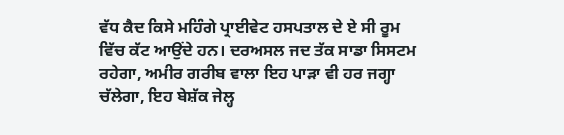ਵੱਧ ਕੈਦ ਕਿਸੇ ਮਹਿੰਗੇ ਪ੍ਰਾਈਵੇਟ ਹਸਪਤਾਲ ਦੇ ਏ ਸੀ ਰੂਮ ਵਿੱਚ ਕੱਟ ਆਉਂਦੇ ਹਨ। ਦਰਅਸਲ ਜਦ ਤੱਕ ਸਾਡਾ ਸਿਸਟਮ ਰਹੇਗਾ, ਅਮੀਰ ਗਰੀਬ ਵਾਲਾ ਇਹ ਪਾੜਾ ਵੀ ਹਰ ਜਗ੍ਹਾ ਚੱਲੇਗਾ, ਇਹ ਬੇਸ਼ੱਕ ਜੇਲ੍ਹ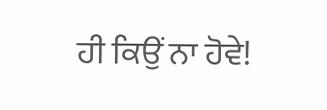ਹੀ ਕਿਉਂ ਨਾ ਹੋਵੇ!